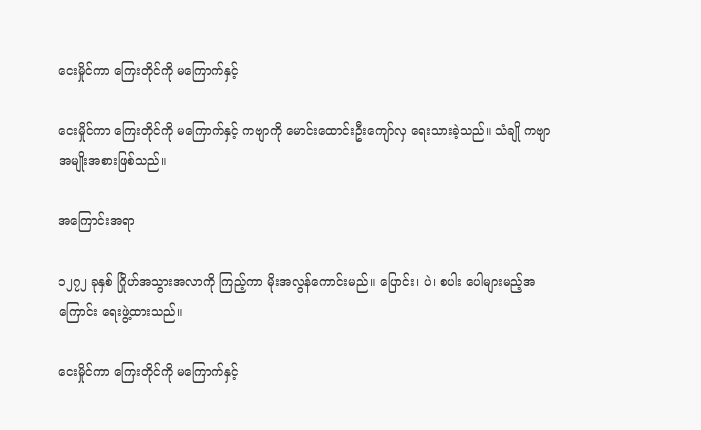ငေးမှိုင်ကာ ကြေးတိုင်ကို မကြောက်နှင့်

ငေးမှိုင်ကာ ကြေးတိုင်ကို မကြောက်နှင့် ကဗျာကို မောင်းထောင်းဦးကျော်လှ ရေးသားခဲ့သည်။ သံချို ကဗျာအမျိုးအစားဖြစ်သည်။

အကြောင်းအရာ

၁၂၇၂ ခုနှစ် ဂြိုဟ်အသွားအလာကို ကြည့်ကာ မိုးအလွန်ကောင်းမည်။ ပြောင်း၊ ပဲ၊ စပါး ပေါများမည့်အကြောင်း ရေးဖွဲ့ထားသည်။

ငေးမှိုင်ကာ ကြေးတိုင်ကို မကြောက်နှင့်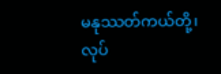မနုဿတ်ကယ်တို့၊ လုပ်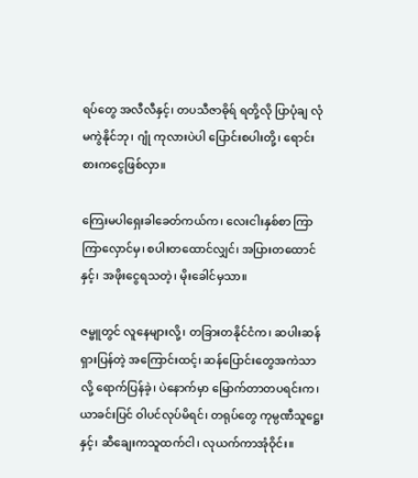ရပ်တွေ အလီလီနှင့်၊ တပသီဇာဓိုရ် ရတို့လို ပြာပုံချ လုံမကွဲနိုင်ဘု၊ ဂျုံ ကုလားပဲပါ ပြောင်းစပါးတို့၊ ရောင်းစားကငွေဖြစ်လှာ။

ကြေးမပါရှေးခါခေတ်ကယ်က၊ လေးငါးနှစ်စာ ကြာကြာလှောင်မှ၊ စပါးတထောင်လျှင်၊ အပြားတထောင်နှင့်၊ အဖိုးငွေရသတဲ့၊ မိုးခေါင်မှသာ။

ဇမ္ဗူတွင် လူနေများလို့၊ တခြားတနိုင်ငံက၊ ဆပါးဆန် ရှားပြန်တဲ့ အကြောင်းထင့်၊ ဆန်ပြောင်းတွေအကဲသာလို့ ရောက်ပြန်ခဲ့၊ ပဲနောက်မှာ မြောက်တာတပရင်းက၊ ယာခင်းပြင် ဝါပင်လုပ်မိရင်၊ တရုပ်တွေ ကုမ္ပဏီသူဋ္ဌေးနှင့်၊ ဆီချေးကသူထက်ငါ၊ လုယက်ကာအုံဝိုင်း။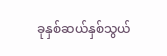ခုနှစ်ဆယ်နှစ်သွယ်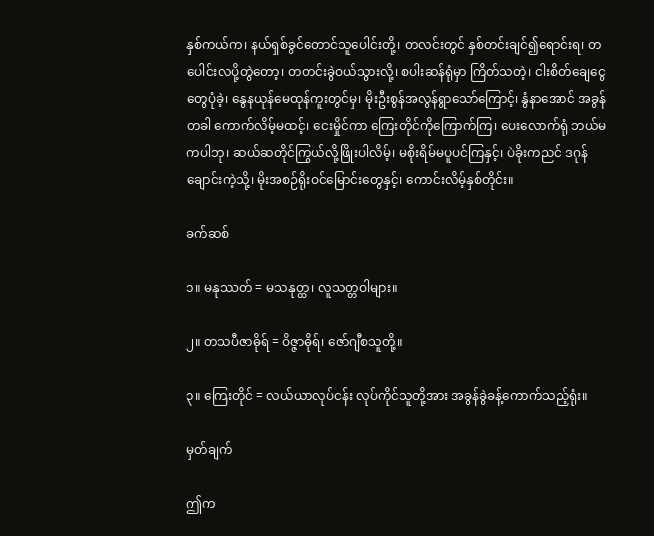နှစ်ကယ်က၊ နယ်ရှစ်ခွင်တောင်သူပေါင်းတို့၊ တလင်းတွင် နှစ်တင်းချင်၍ရောင်းရ၊ တပေါင်းလပို့တွဲတော့၊ တတင်းခွဲဝယ်သွားလို့၊ စပါးဆန်ရုံမှာ ကြိတ်သတဲ့၊ ငါးစိတ်ချေငွေတွေပုံခဲ့၊ နွေနယုန်မေထုန်ကူးတွင်မှ၊ မိုးဦးစွန်အလွန်ရွာသော်ကြောင့်၊ နွံနာအောင် အခွန်တခါ ကောက်လိမ့်မထင့်၊ ငေးမှိုင်ကာ ကြေးတိုင်ကိုကြောက်ကြ၊ ပေးလောက်ရုံ ဘယ်မကပါဘု၊ ဆယ်ဆတိုင်ကြွယ်လို့ဖြိုးပါလိမ့်၊ မစိုးရိမ်မပူပင်ကြနှင့်၊ ပဲခိုးကညင် ဒဂုန်ချောင်းကဲ့သို့၊ မိုးအစဉ်ရိုးဝင်မြောင်းတွေနှင့်၊ ကောင်းလိမ့်နှစ်တိုင်း။

ခက်ဆစ်

၁။ မနုဿတ် = မသနုတ္ထ၊ လူသတ္တဝါများ။

၂။ တသပီဇာဓိုရ် = ဝိဇ္ဇာဓိုရ်၊ ဇော်ဂျီစသူတို့။

၃။ ကြေးတိုင် = လယ်ယာလုပ်ငန်း လုပ်ကိုင်သူတို့အား အခွန်ခွဲခန့်ကောက်သည့်ရုံး။

မှတ်ချက်

ဤက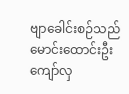ဗျာခေါင်းစဉ်သည် မောင်းထောင်းဦးကျော်လှ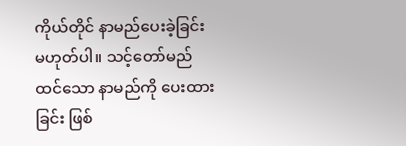ကိုယ်တိုင် နာမည်ပေးခဲ့ခြင်း မဟုတ်ပါ။ သင့်တော်မည်ထင်သော နာမည်ကို ပေးထားခြင်း ဖြစ်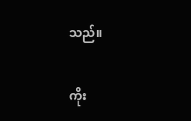သည်။

ကိုး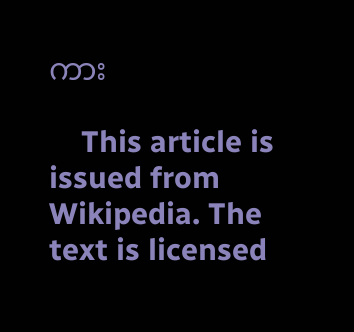ကား

    This article is issued from Wikipedia. The text is licensed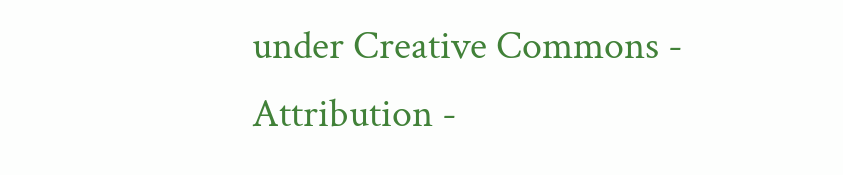under Creative Commons - Attribution -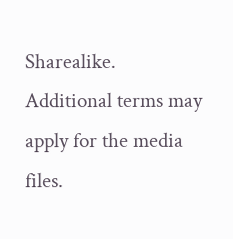Sharealike. Additional terms may apply for the media files.